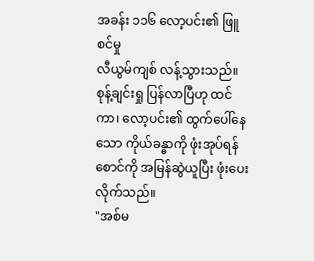အခန်း ၁၁၆ လော့ပင်း၏ ဖြူစင်မှု
လီယွမ်ကျစ် လန့်သွားသည်။ စုန့်ချင်းရှု ပြန်လာပြီဟု ထင်ကာ၊ လော့ပင်း၏ ထွက်ပေါ်နေသော ကိုယ်ခန္ဓာကို ဖုံးအုပ်ရန် စောင်ကို အမြန်ဆွဲယူပြီး ဖုံးပေးလိုက်သည်။
"အစ်မ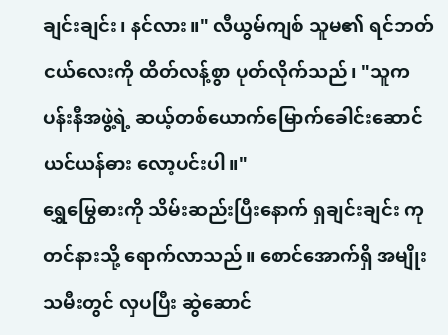ချင်းချင်း၊ နင်လား။" လီယွမ်ကျစ် သူမ၏ ရင်ဘတ်ငယ်လေးကို ထိတ်လန့်စွာ ပုတ်လိုက်သည်၊ "သူက ပန်းနီအဖွဲ့ရဲ့ ဆယ့်တစ်ယောက်မြောက်ခေါင်းဆောင် ယင်ယန်ဓား လော့ပင်းပါ။"
ရွှေမြွေဓားကို သိမ်းဆည်းပြီးနောက် ရှချင်းချင်း ကုတင်နားသို့ ရောက်လာသည်။ စောင်အောက်ရှိ အမျိုးသမီးတွင် လှပပြီး ဆွဲဆောင်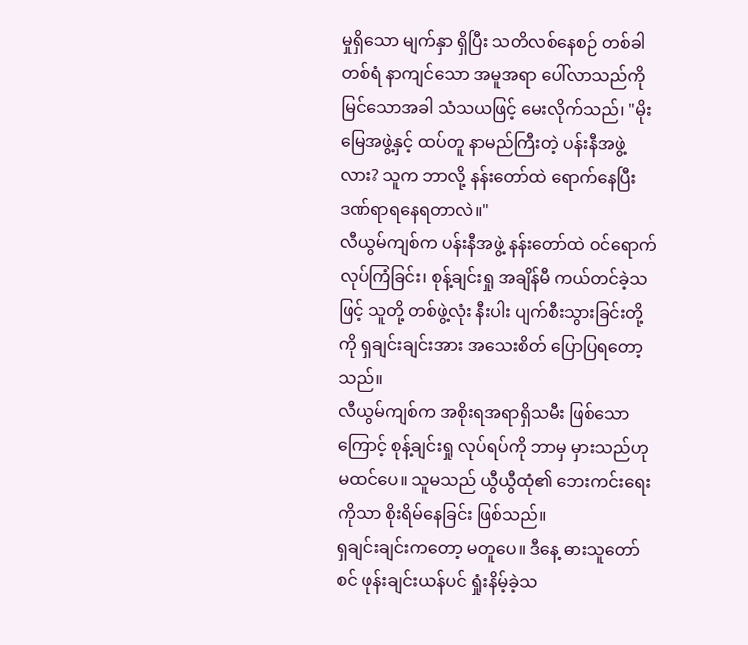မှုရှိသော မျက်နှာ ရှိပြီး သတိလစ်နေစဉ် တစ်ခါတစ်ရံ နာကျင်သော အမူအရာ ပေါ်လာသည်ကို မြင်သောအခါ သံသယဖြင့် မေးလိုက်သည်၊ "မိုးမြေအဖွဲ့နှင့် ထပ်တူ နာမည်ကြီးတဲ့ ပန်းနီအဖွဲ့လား? သူက ဘာလို့ နန်းတော်ထဲ ရောက်နေပြီး ဒဏ်ရာရနေရတာလဲ။"
လီယွမ်ကျစ်က ပန်းနီအဖွဲ့ နန်းတော်ထဲ ဝင်ရောက်လုပ်ကြံခြင်း၊ စုန့်ချင်းရှု အချိန်မီ ကယ်တင်ခဲ့သဖြင့် သူတို့ တစ်ဖွဲ့လုံး နီးပါး ပျက်စီးသွားခြင်းတို့ကို ရှချင်းချင်းအား အသေးစိတ် ပြောပြရတော့သည်။
လီယွမ်ကျစ်က အစိုးရအရာရှိသမီး ဖြစ်သောကြောင့် စုန့်ချင်းရှု လုပ်ရပ်ကို ဘာမှ မှားသည်ဟု မထင်ပေ။ သူမသည် ယွီယွီထုံ၏ ဘေးကင်းရေးကိုသာ စိုးရိမ်နေခြင်း ဖြစ်သည်။
ရှချင်းချင်းကတော့ မတူပေ။ ဒီနေ့ ဓားသူတော်စင် ဖုန်းချင်းယန်ပင် ရှုံးနိမ့်ခဲ့သ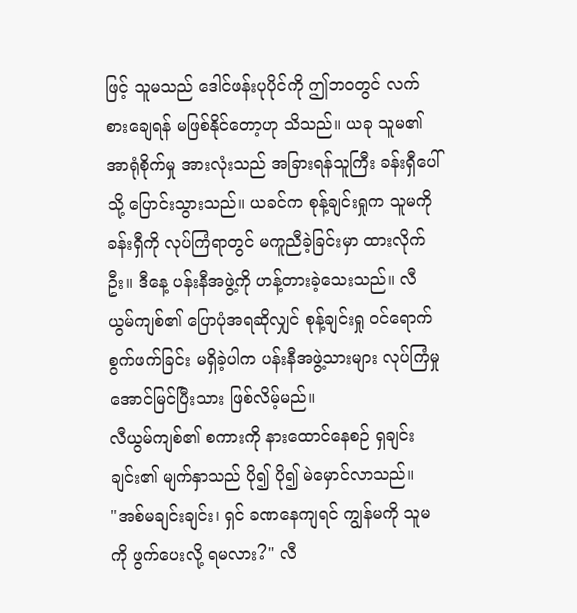ဖြင့် သူမသည် ဒေါင်ဖန်းပုပိုင်ကို ဤဘဝတွင် လက်စားချေရန် မဖြစ်နိုင်တော့ဟု သိသည်။ ယခု သူမ၏ အာရုံစိုက်မှု အားလုံးသည် အခြားရန်သူကြီး ခန်းရှီပေါ်သို့ ပြောင်းသွားသည်။ ယခင်က စုန့်ချင်းရှုက သူမကို ခန်းရှီကို လုပ်ကြံရာတွင် မကူညီခဲ့ခြင်းမှာ ထားလိုက်ဦး။ ဒီနေ့ ပန်းနီအဖွဲ့ကို ဟန့်တားခဲ့သေးသည်။ လီယွမ်ကျစ်၏ ပြောပုံအရဆိုလျှင် စုန့်ချင်းရှု ဝင်ရောက်စွက်ဖက်ခြင်း မရှိခဲ့ပါက ပန်းနီအဖွဲ့သားများ လုပ်ကြံမှု အောင်မြင်ပြီးသား ဖြစ်လိမ့်မည်။
လီယွမ်ကျစ်၏ စကားကို နားထောင်နေစဉ် ရှချင်းချင်း၏ မျက်နှာသည် ပို၍ ပို၍ မဲမှောင်လာသည်။
"အစ်မချင်းချင်း၊ ရှင် ခဏနေကျရင် ကျွန်မကို သူမကို ဖွက်ပေးလို့ ရမလား?" လီ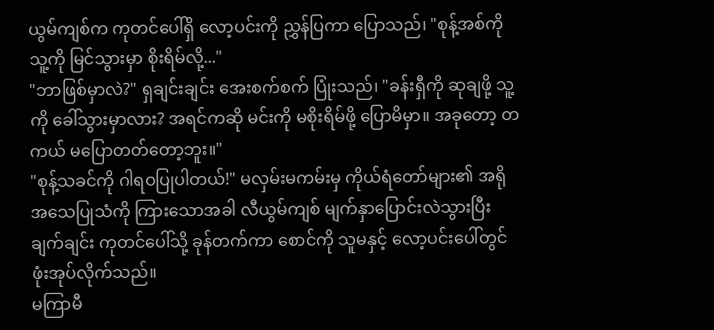ယွမ်ကျစ်က ကုတင်ပေါ်ရှိ လော့ပင်းကို ညွှန်ပြကာ ပြောသည်၊ "စုန့်အစ်ကို သူ့ကို မြင်သွားမှာ စိုးရိမ်လို့..."
"ဘာဖြစ်မှာလဲ?" ရှချင်းချင်း အေးစက်စက် ပြုံးသည်၊ "ခန်းရှီကို ဆုချဖို့ သူ့ကို ခေါ်သွားမှာလား? အရင်ကဆို မင်းကို မစိုးရိမ်ဖို့ ပြောမိမှာ။ အခုတော့ တကယ် မပြောတတ်တော့ဘူး။"
"စုန့်သခင်ကို ဂါရဝပြုပါတယ်!" မလှမ်းမကမ်းမှ ကိုယ်ရံတော်များ၏ အရိုအသေပြုသံကို ကြားသောအခါ လီယွမ်ကျစ် မျက်နှာပြောင်းလဲသွားပြီး ချက်ချင်း ကုတင်ပေါ်သို့ ခုန်တက်ကာ စောင်ကို သူမနှင့် လော့ပင်းပေါ်တွင် ဖုံးအုပ်လိုက်သည်။
မကြာမီ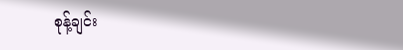စုန့်ချင်း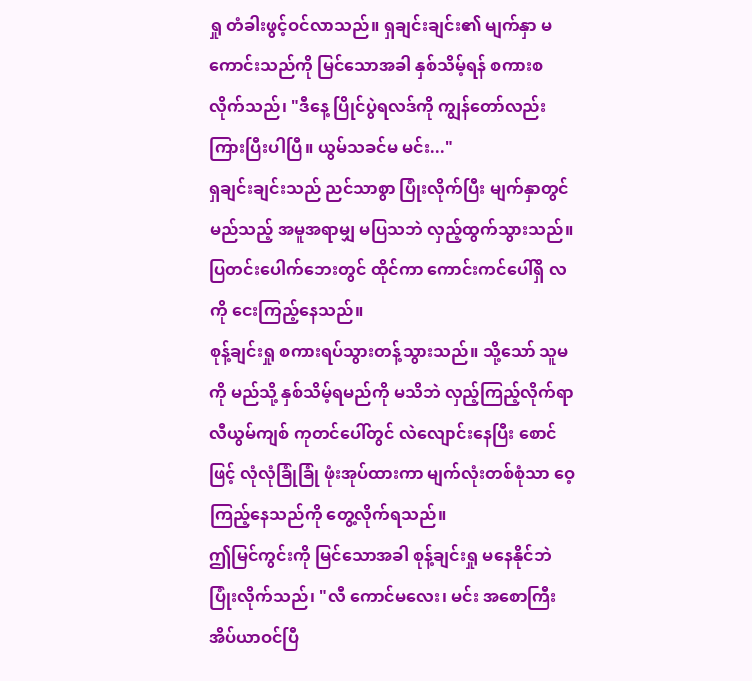ရှု တံခါးဖွင့်ဝင်လာသည်။ ရှချင်းချင်း၏ မျက်နှာ မကောင်းသည်ကို မြင်သောအခါ နှစ်သိမ့်ရန် စကားစလိုက်သည်၊ "ဒီနေ့ ပြိုင်ပွဲရလဒ်ကို ကျွန်တော်လည်း ကြားပြီးပါပြီ။ ယွမ်သခင်မ မင်း..."
ရှချင်းချင်းသည် ညင်သာစွာ ပြုံးလိုက်ပြီး မျက်နှာတွင် မည်သည့် အမူအရာမျှ မပြသဘဲ လှည့်ထွက်သွားသည်။ ပြတင်းပေါက်ဘေးတွင် ထိုင်ကာ ကောင်းကင်ပေါ်ရှိ လကို ငေးကြည့်နေသည်။
စုန့်ချင်းရှု စကားရပ်သွားတန့်သွားသည်။ သို့သော် သူမကို မည်သို့ နှစ်သိမ့်ရမည်ကို မသိဘဲ လှည့်ကြည့်လိုက်ရာ လီယွမ်ကျစ် ကုတင်ပေါ်တွင် လဲလျောင်းနေပြီး စောင်ဖြင့် လုံလုံခြုံခြုံ ဖုံးအုပ်ထားကာ မျက်လုံးတစ်စုံသာ ဝေ့ကြည့်နေသည်ကို တွေ့လိုက်ရသည်။
ဤမြင်ကွင်းကို မြင်သောအခါ စုန့်ချင်းရှု မနေနိုင်ဘဲ ပြုံးလိုက်သည်၊ "လီ ကောင်မလေး၊ မင်း အစောကြီး အိပ်ယာဝင်ပြီ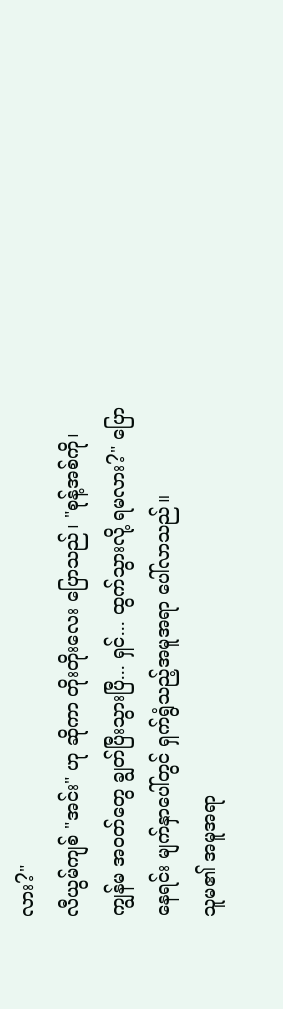လား?"
လီယွမ်ကျစ် "အင်း" ဟု ဆိုကာ တိုးတိုးလေး ပြောသည်၊ "စုန့်အစ်ကို၊ ကျွန်မ အဝတ်တွေ ချွတ်ပြီးသွားပြီ... ရှင်... ထွက်သွားလို့ ရမလား?" ပြောနေရင်း မျက်နှာပေါ်တွင် ရှက်ရွံသည့်အမူအရာ ပေါ်လာသည်။
သူမ၏ အမူအရာ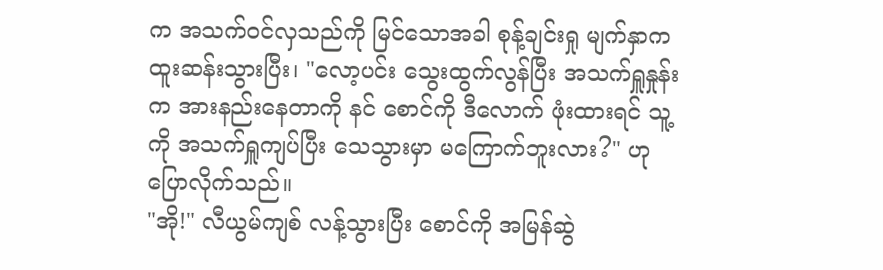က အသက်ဝင်လှသည်ကို မြင်သောအခါ စုန့်ချင်းရှု မျက်နှာက ထူးဆန်းသွားပြီး၊ "လော့ပင်း သွေးထွက်လွန်ပြီး အသက်ရှူနှုန်းက အားနည်းနေတာကို နင် စောင်ကို ဒီလောက် ဖုံးထားရင် သူ့ကို အသက်ရှူကျပ်ပြီး သေသွားမှာ မကြောက်ဘူးလား?" ဟု ပြောလိုက်သည်။
"အို!" လီယွမ်ကျစ် လန့်သွားပြီး စောင်ကို အမြန်ဆွဲ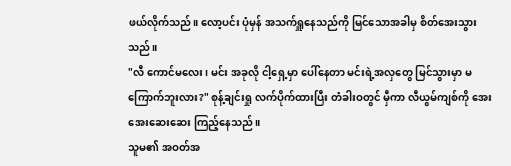ဖယ်လိုက်သည်။ လော့ပင်း ပုံမှန် အသက်ရှူနေသည်ကို မြင်သောအခါမှ စိတ်အေးသွားသည်။
"လီ ကောင်မလေး၊ မင်း အခုလို ငါ့ရှေ့မှာ ပေါ်နေတာ မင်းရဲ့အလှတွေ မြင်သွားမှာ မကြောက်ဘူးလား?" စုန့်ချင်းရှု လက်ပိုက်ထားပြီး တံခါးဝတွင် မှီကာ လီယွမ်ကျစ်ကို အေးအေးဆေးဆေး ကြည့်နေသည်။
သူမ၏ အဝတ်အ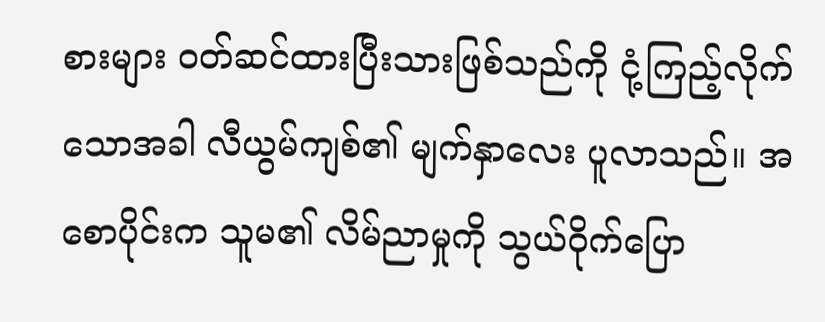စားများ ဝတ်ဆင်ထားပြီးသားဖြစ်သည်ကို ငုံ့ကြည့်လိုက်သောအခါ လီယွမ်ကျစ်၏ မျက်နှာလေး ပူလာသည်။ အစောပိုင်းက သူမ၏ လိမ်ညာမှုကို သွယ်ဝိုက်ပြော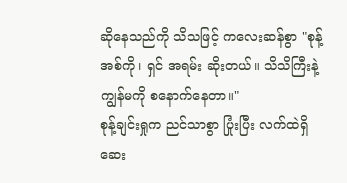ဆိုနေသည်ကို သိသဖြင့် ကလေးဆန်စွာ "စုန့်အစ်ကို၊ ရှင် အရမ်း ဆိုးတယ်။ သိသိကြီးနဲ့ ကျွန်မကို စနောက်နေတာ။"
စုန့်ချင်းရှုက ညင်သာစွာ ပြုံးပြီး လက်ထဲရှိ ဆေး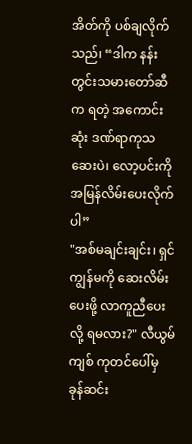အိတ်ကို ပစ်ချလိုက်သည်၊ “ဒါက နန်းတွင်းသမားတော်ဆီက ရတဲ့ အကောင်းဆုံး ဒဏ်ရာကုသဆေးပဲ၊ လော့ပင်းကို အမြန်လိမ်းပေးလိုက်ပါ”
"အစ်မချင်းချင်း၊ ရှင် ကျွန်မကို ဆေးလိမ်းပေးဖို့ လာကူညီပေးလို့ ရမလား?" လီယွမ်ကျစ် ကုတင်ပေါ်မှ ခုန်ဆင်း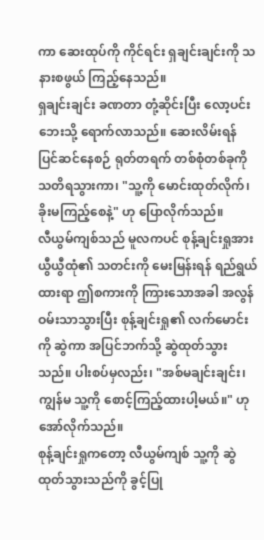ကာ ဆေးထုပ်ကို ကိုင်ရင်း ရှချင်းချင်းကို သနားစဖွယ် ကြည့်နေသည်။
ရှချင်းချင်း ခဏတာ တုံ့ဆိုင်းပြီး လော့ပင်းဘေးသို့ ရောက်လာသည်။ ဆေးလိမ်းရန် ပြင်ဆင်နေစဉ် ရုတ်တရက် တစ်စုံတစ်ခုကို သတိရသွားကာ၊ "သူ့ကို မောင်းထုတ်လိုက်၊ ခိုးမကြည့်စေနဲ့" ဟု ပြောလိုက်သည်။
လီယွမ်ကျစ်သည် မူလကပင် စုန့်ချင်းရှုအား ယွီယွီထုံ၏ သတင်းကို မေးမြန်းရန် ရည်ရွယ်ထားရာ ဤစကားကို ကြားသောအခါ အလွန် ဝမ်းသာသွားပြီး စုန့်ချင်းရှု၏ လက်မောင်းကို ဆွဲကာ အပြင်ဘက်သို့ ဆွဲထုတ်သွားသည်။ ပါးစပ်မှလည်း၊ "အစ်မချင်းချင်း၊ ကျွန်မ သူ့ကို စောင့်ကြည့်ထားပါ့မယ်။" ဟု အော်လိုက်သည်။
စုန့်ချင်းရှုကတော့ လီယွမ်ကျစ် သူ့ကို ဆွဲထုတ်သွားသည်ကို ခွင့်ပြု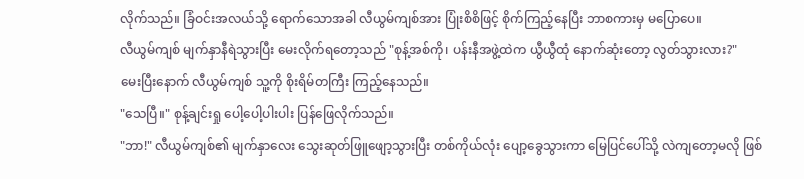လိုက်သည်။ ခြံဝင်းအလယ်သို့ ရောက်သောအခါ လီယွမ်ကျစ်အား ပြုံးစိစိဖြင့် စိုက်ကြည့်နေပြီး ဘာစကားမှ မပြောပေ။
လီယွမ်ကျစ် မျက်နှာနီရဲသွားပြီး မေးလိုက်ရတော့သည် "စုန့်အစ်ကို၊ ပန်းနီအဖွဲ့ထဲက ယွီယွီထုံ နောက်ဆုံးတော့ လွတ်သွားလား?"
မေးပြီးနောက် လီယွမ်ကျစ် သူ့ကို စိုးရိမ်တကြီး ကြည့်နေသည်။
"သေပြီ။" စုန့်ချင်းရှု ပေါ့ပေါ့ပါးပါး ပြန်ဖြေလိုက်သည်။
"ဘာ!" လီယွမ်ကျစ်၏ မျက်နှာလေး သွေးဆုတ်ဖြူဖျော့သွားပြီး တစ်ကိုယ်လုံး ပျော့ခွေသွားကာ မြေပြင်ပေါ်သို့ လဲကျတော့မလို ဖြစ်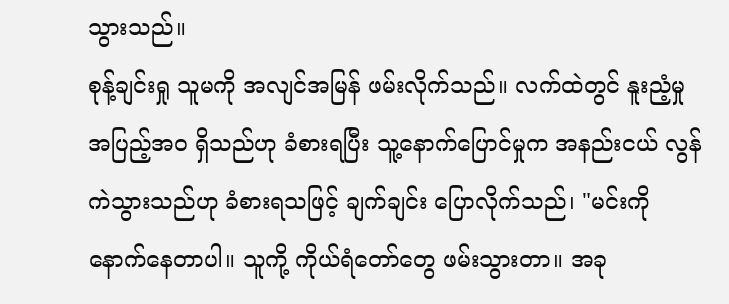သွားသည်။
စုန့်ချင်းရှု သူမကို အလျင်အမြန် ဖမ်းလိုက်သည်။ လက်ထဲတွင် နူးညံ့မှု အပြည့်အဝ ရှိသည်ဟု ခံစားရပြီး သူ့နောက်ပြောင်မှုက အနည်းငယ် လွန်ကဲသွားသည်ဟု ခံစားရသဖြင့် ချက်ချင်း ပြောလိုက်သည်၊ "မင်းကို နောက်နေတာပါ။ သူကို့ ကိုယ်ရံတော်တွေ ဖမ်းသွားတာ။ အခု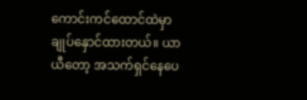ကောင်းကင်ထောင်ထဲမှာ ချုပ်နှောင်ထားတယ်။ ယာယီတော့ အသက်ရှင်နေပေ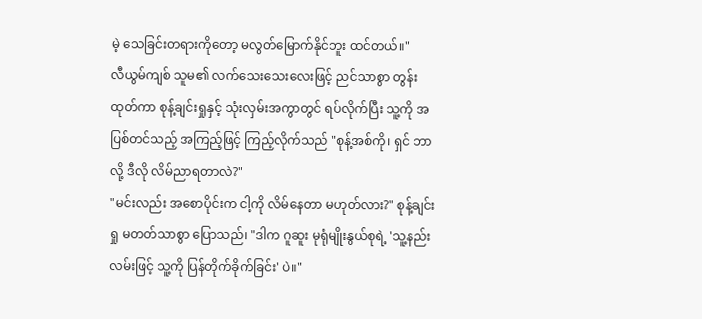မဲ့ သေခြင်းတရားကိုတော့ မလွတ်မြောက်နိုင်ဘူး ထင်တယ်။"
လီယွမ်ကျစ် သူမ၏ လက်သေးသေးလေးဖြင့် ညင်သာစွာ တွန်းထုတ်ကာ စုန့်ချင်းရှုနှင့် သုံးလှမ်းအကွာတွင် ရပ်လိုက်ပြီး သူ့ကို အပြစ်တင်သည့် အကြည့်ဖြင့် ကြည့်လိုက်သည် "စုန့်အစ်ကို၊ ရှင် ဘာလို့ ဒီလို လိမ်ညာရတာလဲ?"
"မင်းလည်း အစောပိုင်းက ငါ့ကို လိမ်နေတာ မဟုတ်လား?" စုန့်ချင်းရှု မတတ်သာစွာ ပြောသည်၊ "ဒါက ဂူဆူး မုရုံမျိုးနွယ်စုရဲ့ 'သူ့နည်းလမ်းဖြင့် သူ့ကို ပြန်တိုက်ခိုက်ခြင်း' ပဲ။"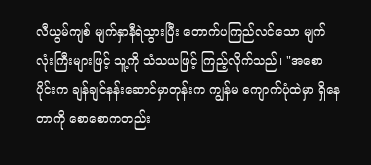လီယွမ်ကျစ် မျက်နှာနီရဲသွားပြီး တောက်ပကြည်လင်သော မျက်လုံးကြီးများဖြင့် သူ့ကို သံသယဖြင့် ကြည့်လိုက်သည်၊ "အစောပိုင်းက ချန်ချင်နန်းဆောင်မှာတုန်းက ကျွန်မ ကျောက်ပုံထဲမှာ ရှိနေတာကို စောစောကတည်း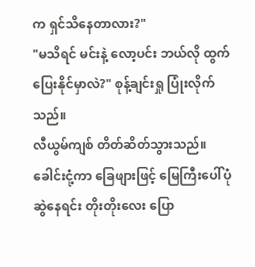က ရှင်သိနေတာလား?"
"မသိရင် မင်းနဲ့ လော့ပင်း ဘယ်လို ထွက်ပြေးနိုင်မှာလဲ?" စုန့်ချင်းရှု ပြုံးလိုက်သည်။
လီယွမ်ကျစ် တိတ်ဆိတ်သွားသည်။ ခေါင်းငုံ့ကာ ခြေဖျားဖြင့် မြေကြီးပေါ်ပုံဆွဲနေရင်း တိုးတိုးလေး ပြော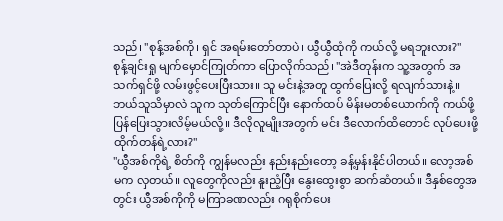သည်၊ "စုန့်အစ်ကို၊ ရှင် အရမ်းတော်တာပဲ၊ ယွီယွီထုံကို ကယ်လို့ မရဘူးလား?"
စုန့်ချင်းရှု မျက်မှောင်ကြုတ်ကာ ပြောလိုက်သည်၊ "အဲဒီတုန်းက သူ့အတွက် အသက်ရှင်ဖို့ လမ်းဖွင့်ပေးပြီးသား။ သူ မင်းနဲ့အတူ ထွက်ပြေးလို့ ရလျက်သားနဲ့။ ဘယ်သူသိမှာလဲ သူက သုတ်ကြောင်ပြီး နောက်ထပ် မိန်းမတစ်ယောက်ကို ကယ်ဖို့ ပြန်ပြေးသွားလိမ့်မယ်လို့။ ဒီလိုလူမျိုးအတွက် မင်း ဒီလောက်ထိတောင် လုပ်ပေးဖို့ ထိုက်တန်ရဲ့လား?"
"ယွီအစ်ကိုရဲ့ စိတ်ကို ကျွန်မလည်း နည်းနည်းတော့ ခန့်မှန်းနိုင်ပါတယ်။ လော့အစ်မက လှတယ်။ လူတွေကိုလည်း နူးညံ့ပြီး နွေးထွေးစွာ ဆက်ဆံတယ်။ ဒီနှစ်တွေအတွင်း ယွီအစ်ကိုကို မကြာခဏလည်း ဂရုစိုက်ပေး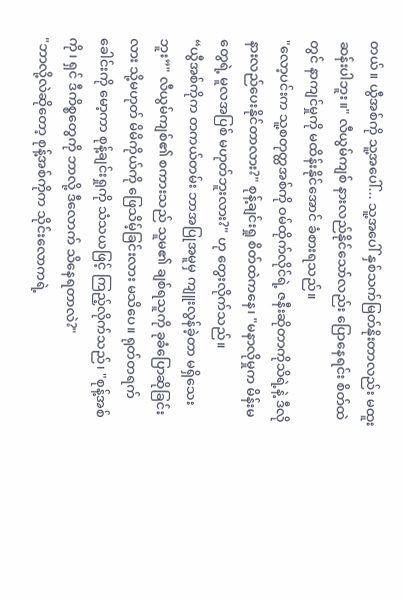တယ်။ ယွီအစ်ကို သူ့အပေါ်... သူ့အပေါ် နှစ်သက်မြတ်နိုးတာလည်း မထူးဆန်းပါဘူး။" လီယွမ်ကျစ် နားလည်နိုင်သော်လည်း ပြောနေရင်း စိတ်ထဲတွင် နာကျင်မှုကို မထိန်းနိုင်အောင် ခံစားရသည်။
"လော့ပင်းက သူ့စတုတ္ထအစ်ကို ဝမ်ထိုက်လိုင်ရဲ့ ဇနီးဆိုတာကိုသိရဲ့နဲ့ ဒီလို နားလည်ပေးနိုင်တာလား?" စုန့်ချင်းရှု စိတ်ထဲကနေ၊ "မနာလိုမှုက မိန်းမတွေရဲ့ မူလအပြစ် မဟုတ်ဘူးလား?" ဟု တွေးလိုက်သည်။
“ယွီအစ်ကိုက တကယ်တမ်း ဘာအပြုအမူမှ ကျူးလွန်ခဲ့တာ မရှိသေးဘူး”" လီယွမ်ကျစ်၏ စကားသည် သူမ၏ ချစ်ရသူကို ခုခံပြောဆိုခြင်းလား သို့မဟုတ် မိမိကိုယ်ကို ဖြေသိမ့်ခြင်းလား မသိပေ။ ရုတ်တရက် ခေါင်းကို မော့ကာ စုန့်ချင်းရှုကို သံသယဖြင့် ကြည့်လိုက်သည်၊ "စုန့်အစ်ကို၊ ရှင် ဒီကိစ္စတွေကို ဘာလို့ ဒီလောက် သိနေရတာလဲ?"
"ဘာလို့လဲဆိုတော့ စုန့်အစ်ကိုက သိုင်းလောကရဲ့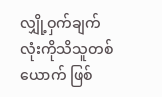လျှို့ဝှက်ချက်လုံးကိုသိသူတစ်ယောက် ဖြစ်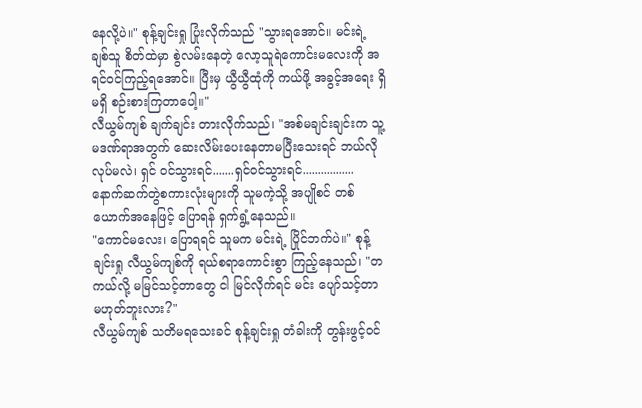နေလို့ပဲ။" စုန့်ချင်းရှု ပြုံးလိုက်သည် "သွားရအောင်။ မင်းရဲ့ ချစ်သူ စိတ်ထဲမှာ စွဲလမ်းနေတဲ့ လော့သူရဲကောင်းမလေးကို အရင်ဝင်ကြည့်ရအောင်။ ပြီးမှ ယွီယွီထုံကို ကယ်ဖို့ အခွင့်အရေး ရှိမရှိ စဉ်းစားကြတာပေါ့။"
လီယွမ်ကျစ် ချက်ချင်း တားလိုက်သည်၊ "အစ်မချင်းချင်းက သူ့မဒဏ်ရာအတွက် ဆေးလိမ်းပေးနေတာမပြီးသေးရင် ဘယ်လိုလုပ်မလဲ၊ ရှင် ဝင်သွားရင်.......ရှင်ဝင်သွားရင်................. နောက်ဆက်တွဲစကားလုံးများကို သူမကဲ့သို့ အပျိုစင် တစ်ယောက်အနေဖြင့် ပြောရန် ရှက်ရွံ့နေသည်။
"ကောင်မလေး၊ ပြောရရင် သူမက မင်းရဲ့ ပြိုင်ဘက်ပဲ။" စုန့်ချင်းရှု လီယွမ်ကျစ်ကို ရယ်စရာကောင်းစွာ ကြည့်နေသည်၊ "တကယ်လို့ မမြင်သင့်တာတွေ ငါ မြင်လိုက်ရင် မင်း ပျော်သင့်တာ မဟုတ်ဘူးလား?"
လီယွမ်ကျစ် သတိမရသေးခင် စုန့်ချင်းရှု တံခါးကို တွန်းဖွင့်ဝင်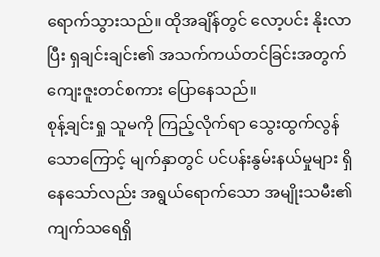ရောက်သွားသည်။ ထိုအချိန်တွင် လော့ပင်း နိုးလာပြီး ရှချင်းချင်း၏ အသက်ကယ်တင်ခြင်းအတွက် ကျေးဇူးတင်စကား ပြောနေသည်။
စုန့်ချင်းရှု သူမကို ကြည့်လိုက်ရာ သွေးထွက်လွန်သောကြောင့် မျက်နှာတွင် ပင်ပန်းနွမ်းနယ်မှုများ ရှိနေသော်လည်း အရွယ်ရောက်သော အမျိုးသမီး၏ ကျက်သရေရှိ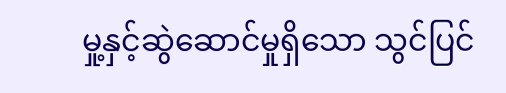မှု့နှင့်ဆွဲဆောင်မှုရှိသော သွင်ပြင်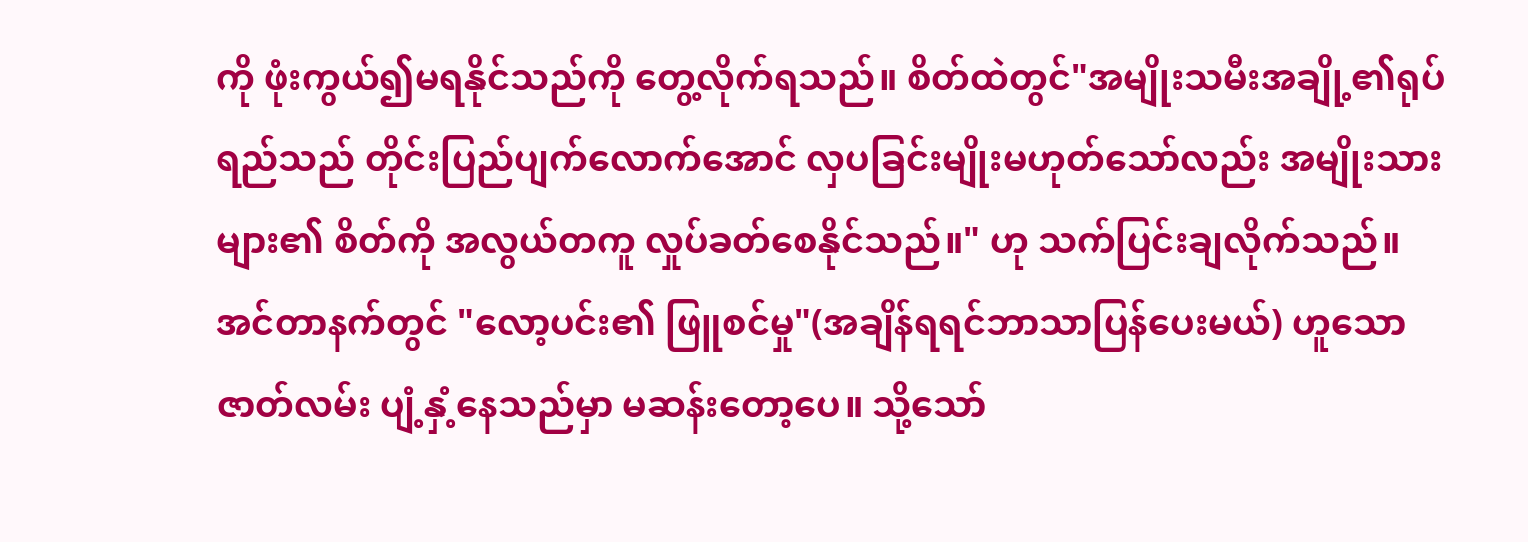ကို ဖုံးကွယ်၍မရနိုင်သည်ကို တွေ့လိုက်ရသည်။ စိတ်ထဲတွင်"အမျိုးသမီးအချို့၏ရုပ်ရည်သည် တိုင်းပြည်ပျက်လောက်အောင် လှပခြင်းမျိုးမဟုတ်သော်လည်း အမျိုးသားများ၏ စိတ်ကို အလွယ်တကူ လှုပ်ခတ်စေနိုင်သည်။" ဟု သက်ပြင်းချလိုက်သည်။ အင်တာနက်တွင် "လော့ပင်း၏ ဖြူစင်မှု"(အချိန်ရရင်ဘာသာပြန်ပေးမယ်) ဟူသော ဇာတ်လမ်း ပျံ့နှံ့နေသည်မှာ မဆန်းတော့ပေ။ သို့သော်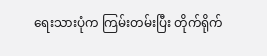ရေးသားပုံက ကြမ်းတမ်းပြီး တိုက်ရိုက်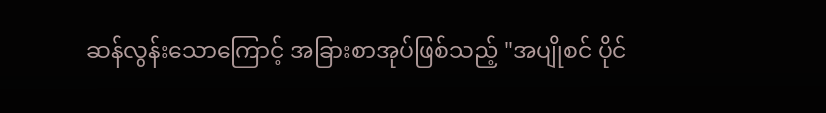ဆန်လွန်းသောကြောင့် အခြားစာအုပ်ဖြစ်သည့် "အပျိုစင် ပိုင်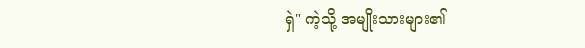ရှဲ" ကဲ့သို့ အမျိုးသားများ၏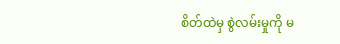စိတ်ထဲမှ စွဲလမ်းမှုကို မ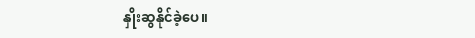နှိုးဆွနိုင်ခဲ့ပေ။